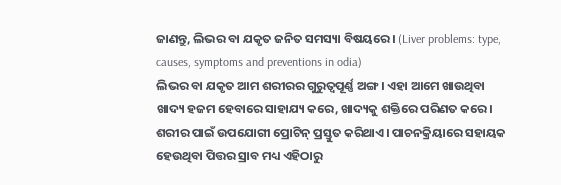ଜାଣନ୍ତୁ, ଲିଭର ବା ଯକୃତ ଜନିତ ସମସ୍ୟା ବିଷୟରେ। (Liver problems: type, causes, symptoms and preventions in odia)
ଲିଭର ବା ଯକୃତ ଆମ ଶରୀରର ଗୁରୁତ୍ୱପୂର୍ଣ୍ଣ ଅଙ୍ଗ। ଏହା ଆମେ ଖାଉଥିବା ଖାଦ୍ୟ ହଜମ ହେବାରେ ସାହାଯ୍ୟ କରେ, ଖାଦ୍ୟକୁ ଶକ୍ତିରେ ପରିଣତ କରେ। ଶରୀର ପାଇଁ ଉପଯୋଗୀ ପ୍ରୋଟିନ୍ ପ୍ରସ୍ତୁତ କରିଥାଏ। ପାଚନକ୍ରିୟାରେ ସହାୟକ ହେଉଥିବା ପିତ୍ତର ସ୍ରାବ ମଧ୍ୟ ଏହିଠାରୁ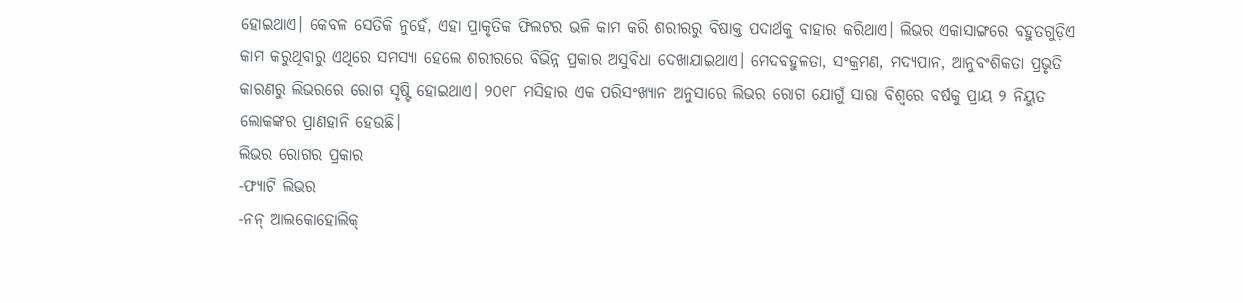ହୋଇଥାଏ। କେବଳ ସେତିକି ନୁହେଁ, ଏହା ପ୍ରାକୃତିକ ଫିଲଟର ଭଳି କାମ କରି ଶରୀରରୁ ବିଷାକ୍ତ ପଦାର୍ଥକୁ ବାହାର କରିଥାଏ। ଲିଭର ଏକାସାଙ୍ଗରେ ବହୁତଗୁଡ଼ିଏ କାମ କରୁଥିବାରୁ ଏଥିରେ ସମସ୍ୟା ହେଲେ ଶରୀରରେ ବିଭିନ୍ନ ପ୍ରକାର ଅସୁବିଧା ଦେଖାଯାଇଥାଏ। ମେଦବହୁଳତା, ସଂକ୍ରମଣ, ମଦ୍ୟପାନ, ଆନୁବଂଶିକତା ପ୍ରଭୃତି କାରଣରୁ ଲିଭରରେ ରୋଗ ସୃଷ୍ଟି ହୋଇଥାଏ। ୨୦୧୮ ମସିହାର ଏକ ପରିସଂଖ୍ୟାନ ଅନୁସାରେ ଲିଭର ରୋଗ ଯୋଗୁଁ ସାରା ବିଶ୍ୱରେ ବର୍ଷକୁ ପ୍ରାୟ ୨ ନିୟୁତ ଲୋକଙ୍କର ପ୍ରାଣହାନି ହେଉଛି।
ଲିଭର ରୋଗର ପ୍ରକାର
-ଫ୍ୟାଟି ଲିଭର
-ନନ୍ ଆଲକୋହୋଲିକ୍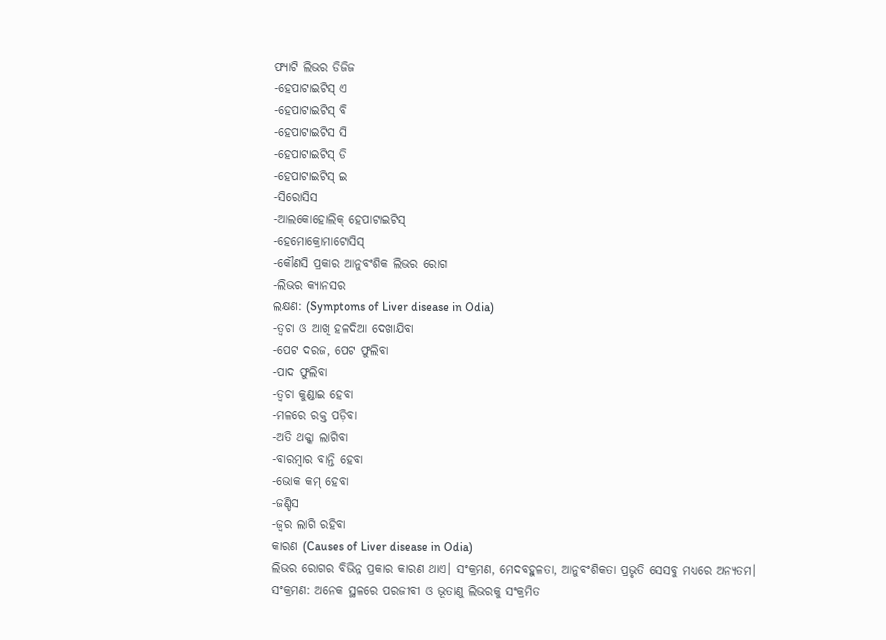ଫ୍ୟାଟି ଲିଭର ଡିଜିଜ
-ହେପାଟାଇଟିସ୍ ଏ
-ହେପାଟାଇଟିସ୍ ବି
-ହେପାଟାଇଟିସ ସି
-ହେପାଟାଇଟିସ୍ ଡି
-ହେପାଟାଇଟିସ୍ ଇ
-ସିରୋସିସ
-ଆଲକୋହୋଲିକ୍ ହେପାଟାଇଟିସ୍
-ହେମୋକ୍ରୋମାଟୋସିସ୍
-କୌଣସି ପ୍ରକାର ଆନୁବଂଶିକ ଲିଭର ରୋଗ
-ଲିଭର କ୍ୟାନସର
ଲକ୍ଷଣ: (Symptoms of Liver disease in Odia)
-ତ୍ୱଚା ଓ ଆଖି ହଳଦିଆ ଦେଖାଯିବା
-ପେଟ ଦରଜ, ପେଟ ଫୁଲିବା
-ପାଦ ଫୁଲିବା
-ତ୍ୱଚା କୁଣ୍ଡାଇ ହେବା
-ମଳରେ ରକ୍ତ ପଡ଼ିବା
-ଅତି ଥକ୍କା ଲାଗିବା
-ବାରମ୍ବାର ବାନ୍ତି ହେବା
-ଭୋକ କମ୍ ହେବା
-ଜଣ୍ଡିସ
-ଜ୍ୱର ଲାଗି ରହିବା
କାରଣ (Causes of Liver disease in Odia)
ଲିଭର ରୋଗର ବିଭିନ୍ନ ପ୍ରକାର କାରଣ ଥାଏ। ସଂକ୍ରମଣ, ମେଦବହୁଳତା, ଆନୁବଂଶିକତା ପ୍ରଭୃତି ସେସବୁ ମଧ୍ୟରେ ଅନ୍ୟତମ।
ସଂକ୍ରମଣ: ଅନେକ ସ୍ଥଳରେ ପରଜୀବୀ ଓ ଭୂତାଣୁ ଲିଭରକୁ ସଂକ୍ରମିତ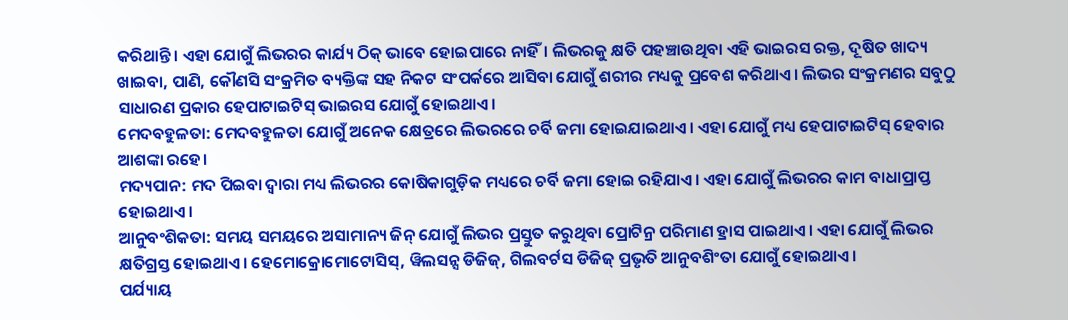କରିଥାନ୍ତି। ଏହା ଯୋଗୁଁ ଲିଭରର କାର୍ଯ୍ୟ ଠିକ୍ ଭାବେ ହୋଇପାରେ ନାହିଁ। ଲିଭରକୁ କ୍ଷତି ପହଞ୍ଚାଉଥିବା ଏହି ଭାଇରସ ରକ୍ତ, ଦୂଷିତ ଖାଦ୍ୟ ଖାଇବା, ପାଣି, କୌଣସି ସଂକ୍ରମିତ ବ୍ୟକ୍ତିଙ୍କ ସହ ନିକଟ ସଂପର୍କରେ ଆସିବା ଯୋଗୁଁ ଶରୀର ମଧ୍ୟକୁ ପ୍ରବେଶ କରିଥାଏ। ଲିଭର ସଂକ୍ରମଣର ସବୁଠୁ ସାଧାରଣ ପ୍ରକାର ହେପାଟାଇଟିସ୍ ଭାଇରସ ଯୋଗୁଁ ହୋଇଥାଏ।
ମେଦବହୁଳତା: ମେଦବହୁଳତା ଯୋଗୁଁ ଅନେକ କ୍ଷେତ୍ରରେ ଲିଭରରେ ଚର୍ବି ଜମା ହୋଇଯାଇଥାଏ। ଏହା ଯୋଗୁଁ ମଧ୍ୟ ହେପାଟାଇଟିସ୍ ହେବାର ଆଶଙ୍କା ରହେ।
ମଦ୍ୟପାନ: ମଦ ପିଇବା ଦ୍ୱାରା ମଧ୍ୟ ଲିଭରର କୋଷିକାଗୁଡ଼ିକ ମଧ୍ୟରେ ଚର୍ବି ଜମା ହୋଇ ରହିଯାଏ। ଏହା ଯୋଗୁଁ ଲିଭରର କାମ ବାଧାପ୍ରାପ୍ତ ହୋଇଥାଏ।
ଆନୁବଂଶିକତା: ସମୟ ସମୟରେ ଅସାମାନ୍ୟ ଜିନ୍ ଯୋଗୁଁ ଲିଭର ପ୍ରସ୍ତୁତ କରୁଥିବା ପ୍ରୋଟିନ୍ର ପରିମାଣ ହ୍ରାସ ପାଇଥାଏ। ଏହା ଯୋଗୁଁ ଲିଭର କ୍ଷତିଗ୍ରସ୍ତ ହୋଇଥାଏ। ହେମୋକ୍ରୋମୋଟୋସିସ୍, ୱିଲସନ୍ସ ଡିଜିଜ୍, ଗିଲବର୍ଟସ ଡିଜିଜ୍ ପ୍ରଭୃତି ଆନୁବଶିଂତା ଯୋଗୁଁ ହୋଇଥାଏ।
ପର୍ଯ୍ୟାୟ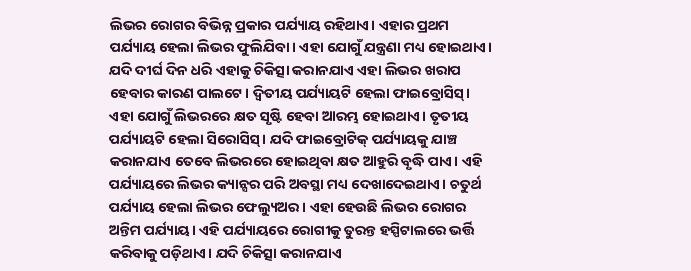ଲିଭର ରୋଗର ବିଭିନ୍ନ ପ୍ରକାର ପର୍ଯ୍ୟାୟ ରହିଥାଏ। ଏହାର ପ୍ରଥମ ପର୍ଯ୍ୟାୟ ହେଲା ଲିଭର ଫୁଲିଯିବା। ଏହା ଯୋଗୁଁ ଯନ୍ତ୍ରଣା ମଧ୍ୟ ହୋଇଥାଏ। ଯଦି ଦୀର୍ଘ ଦିନ ଧରି ଏହାକୁ ଚିକିତ୍ସା କରାନଯାଏ ଏହା ଲିଭର ଖରାପ ହେବାର କାରଣ ପାଲଟେ। ଦ୍ୱିତୀୟ ପର୍ଯ୍ୟାୟଟି ହେଲା ଫାଇବ୍ରୋସିସ୍। ଏହା ଯୋଗୁଁ ଲିଭରରେ କ୍ଷତ ସୃଷ୍ଟି ହେବା ଆରମ୍ଭ ହୋଇଥାଏ। ତୃତୀୟ ପର୍ଯ୍ୟାୟଟି ହେଲା ସିରୋସିସ୍। ଯଦି ଫାଇବ୍ରୋଟିକ୍ ପର୍ଯ୍ୟାୟକୁ ଯାଞ୍ଚ କରାନଯାଏ ତେବେ ଲିଭରରେ ହୋଇଥିବା କ୍ଷତ ଆହୁରି ବୃଦ୍ଧି ପାଏ। ଏହି ପର୍ଯ୍ୟାୟରେ ଲିଭର କ୍ୟାନ୍ସର ପରି ଅବସ୍ଥା ମଧ୍ୟ ଦେଖାଦେଇଥାଏ। ଚତୁର୍ଥ ପର୍ଯ୍ୟାୟ ହେଲା ଲିଭର ଫେଲ୍ୟୁଅର। ଏହା ହେଉଛି ଲିଭର ରୋଗର ଅନ୍ତିମ ପର୍ଯ୍ୟାୟ। ଏହି ପର୍ଯ୍ୟାୟରେ ରୋଗୀକୁ ତୁରନ୍ତ ହସ୍ପିଟାଲରେ ଭର୍ତ୍ତି କରିବାକୁ ପଡ଼ିଥାଏ। ଯଦି ଚିକିତ୍ସା କରାନଯାଏ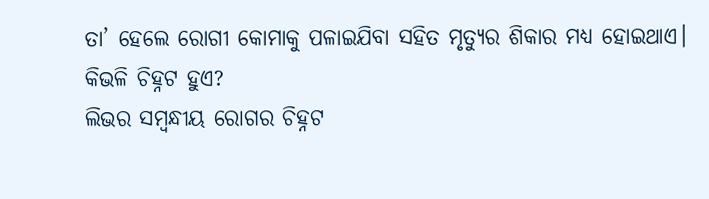ତା’ ହେଲେ ରୋଗୀ କୋମାକୁ ପଳାଇଯିବା ସହିତ ମୃତ୍ୟୁର ଶିକାର ମଧ୍ୟ ହୋଇଥାଏ।
କିଭଳି ଚିହ୍ନଟ ହୁଏ?
ଲିଭର ସମ୍ବନ୍ଧୀୟ ରୋଗର ଚିହ୍ନଟ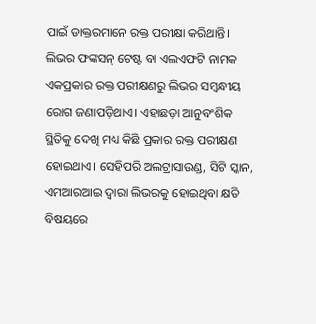ପାଇଁ ଡାକ୍ତରମାନେ ରକ୍ତ ପରୀକ୍ଷା କରିଥାନ୍ତି। ଲିଭର ଫଙ୍କସନ୍ ଟେଷ୍ଟ ବା ଏଲଏଫଟି ନାମକ ଏକପ୍ରକାର ରକ୍ତ ପରୀକ୍ଷଣରୁ ଲିଭର ସମ୍ବନ୍ଧୀୟ ରୋଗ ଜଣାପଡ଼ିଥାଏ। ଏହାଛଡ଼ା ଆନୁବଂଶିକ ସ୍ଥିତିକୁ ଦେଖି ମଧ୍ୟ କିଛି ପ୍ରକାର ରକ୍ତ ପରୀକ୍ଷଣ ହୋଇଥାଏ। ସେହିପରି ଅଲଟ୍ରାସାଉଣ୍ଡ, ସିଟି ସ୍କାନ, ଏମଆରଆଇ ଦ୍ୱାରା ଲିଭରକୁ ହୋଇଥିବା କ୍ଷତି ବିଷୟରେ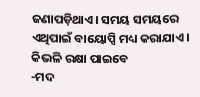ଜଣାପଡ଼ିଥାଏ। ସମୟ ସମୟରେ ଏଥିପାଇଁ ବାୟୋପ୍ସି ମଧ୍ୟ କରାଯାଏ।
କିଭଳି ରକ୍ଷା ପାଇବେ
-ମଦ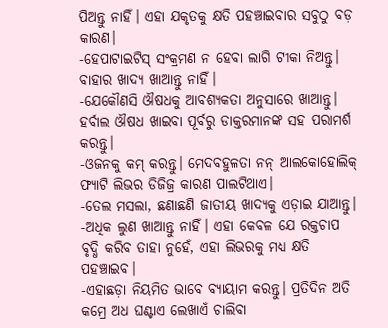ପିଅନ୍ତୁ ନାହିଁ। ଏହା ଯକୃତକୁ କ୍ଷତି ପହଞ୍ଚାଇବାର ସବୁଠୁ ବଡ଼ କାରଣ।
-ହେପାଟାଇଟିସ୍ ସଂକ୍ରମଣ ନ ହେବା ଲାଗି ଟୀକା ନିଅନ୍ତୁ। ବାହାର ଖାଦ୍ୟ ଖାଆନ୍ତୁ ନାହିଁ।
-ଯେକୌଣସି ଔଷଧକୁ ଆବଶ୍ୟକତା ଅନୁସାରେ ଖାଆନ୍ତୁ। ହର୍ବାଲ ଔଷଧ ଖାଇବା ପୂର୍ବରୁ ଡାକ୍ତରମାନଙ୍କ ସହ ପରାମର୍ଶ କରନ୍ତୁ।
-ଓଜନକୁ କମ୍ କରନ୍ତୁ। ମେଦବହୁଳତା ନନ୍ ଆଲକୋହୋଲିକ୍ ଫ୍ୟାଟି ଲିଭର ଡିଜିଜ୍ର କାରଣ ପାଲଟିଥାଏ।
-ତେଲ ମସଲା, ଛଣାଛଣି ଜାତୀୟ ଖାଦ୍ୟକୁ ଏଡ଼ାଇ ଯାଆନ୍ତୁ।
-ଅଧିକ ଲୁଣ ଖାଆନ୍ତୁ ନାହିଁ। ଏହା କେବଳ ଯେ ରକ୍ତଚାପ ବୃଦ୍ଧି କରିବ ତାହା ନୁହେଁ, ଏହା ଲିଭରକୁ ମଧ୍ୟ କ୍ଷତି ପହଞ୍ଚାଇବ।
-ଏହାଛଡ଼ା ନିୟମିତ ଭାବେ ବ୍ୟାୟାମ କରନ୍ତୁ। ପ୍ରତିଦିନ ଅତି କମ୍ରେ ଅଧ ଘଣ୍ଟାଏ ଲେଖାଏଁ ଚାଲିବା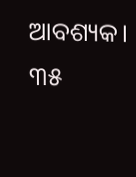ଆବଶ୍ୟକ। ୩୫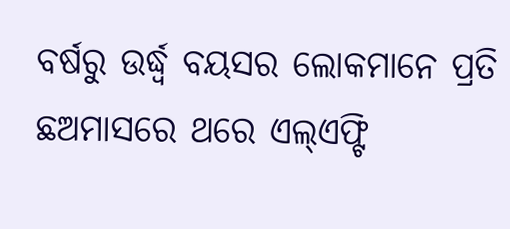ବର୍ଷରୁ ଉର୍ଦ୍ଧ୍ୱ ବୟସର ଲୋକମାନେ ପ୍ରତି ଛଅମାସରେ ଥରେ ଏଲ୍ଏଫ୍ଟି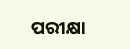ପରୀକ୍ଷା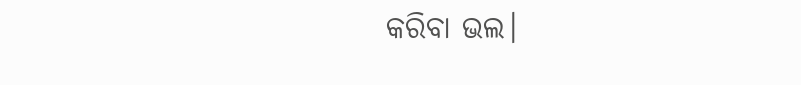କରିବା ଭଲ।